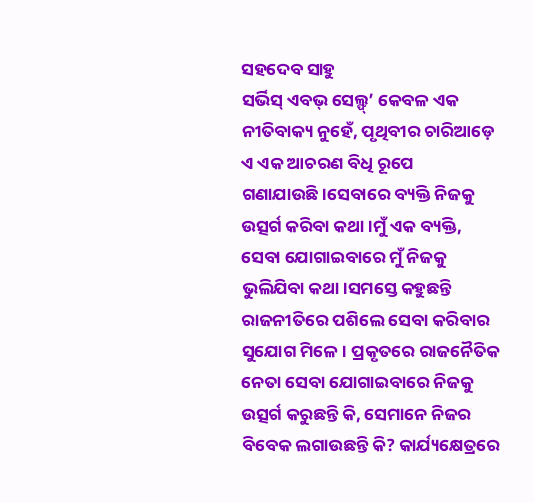ସହଦେବ ସାହୁ
ସର୍ଭିସ୍ ଏବଭ୍ ସେଲ୍ଫ୍’ କେବଳ ଏକ ନୀତିବାକ୍ୟ ନୁହେଁ, ପୃଥିବୀର ଚାରିଆଡ଼େ ଏ ଏକ ଆଚରଣ ବିଧି ରୂପେ ଗଣାଯାଉଛି।ସେବାରେ ବ୍ୟକ୍ତି ନିଜକୁ ଉତ୍ସର୍ଗ କରିବା କଥା।ମୁଁ ଏକ ବ୍ୟକ୍ତି, ସେବା ଯୋଗାଇବାରେ ମୁଁ ନିଜକୁ ଭୁଲିଯିବା କଥା।ସମସ୍ତେ କହୁଛନ୍ତି ରାଜନୀତିରେ ପଶିଲେ ସେବା କରିବାର ସୁଯୋଗ ମିଳେ। ପ୍ରକୃତରେ ରାଜନୈତିକ ନେତା ସେବା ଯୋଗାଇବାରେ ନିଜକୁ ଉତ୍ସର୍ଗ କରୁଛନ୍ତି କି, ସେମାନେ ନିଜର ବିବେକ ଲଗାଉଛନ୍ତି କି? କାର୍ଯ୍ୟକ୍ଷେତ୍ରରେ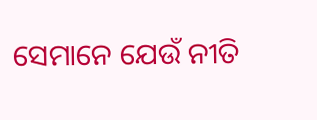ସେମାନେ ଯେଉଁ ନୀତି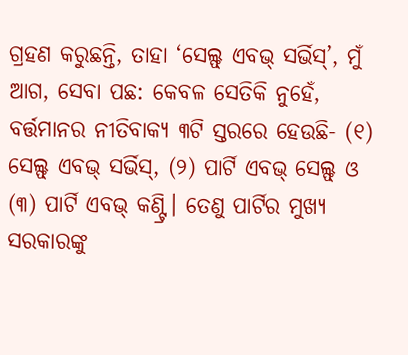ଗ୍ରହଣ କରୁଛନ୍ତି, ତାହା ‘ସେଲ୍ଫ୍ ଏବଭ୍ ସର୍ଭିସ୍’, ମୁଁ ଆଗ, ସେବା ପଛ: କେବଳ ସେତିକି ନୁହେଁ, ବର୍ତ୍ତମାନର ନୀତିବାକ୍ୟ ୩ଟି ସ୍ତରରେ ହେଉଛି- (୧) ସେଲ୍ଫ୍ ଏବଭ୍ ସର୍ଭିସ୍, (୨) ପାର୍ଟି ଏବଭ୍ ସେଲ୍ଫ୍ ଓ (୩) ପାର୍ଟି ଏବଭ୍ କଣ୍ଟ୍ରି। ତେଣୁ ପାର୍ଟିର ମୁଖ୍ୟ ସରକାରଙ୍କୁ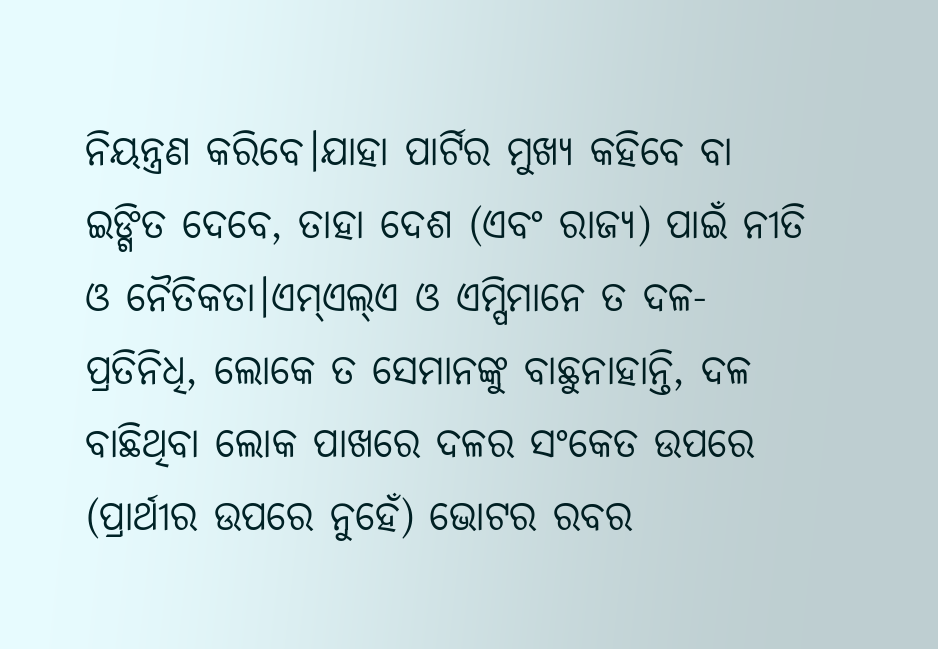ନିୟନ୍ତ୍ରଣ କରିବେ।ଯାହା ପାର୍ଟିର ମୁଖ୍ୟ କହିବେ ବା ଇଙ୍ଗିତ ଦେବେ, ତାହା ଦେଶ (ଏବଂ ରାଜ୍ୟ) ପାଇଁ ନୀତି ଓ ନୈତିକତା।ଏମ୍ଏଲ୍ଏ ଓ ଏମ୍ପିମାନେ ତ ଦଳ-ପ୍ରତିନିଧି, ଲୋକେ ତ ସେମାନଙ୍କୁ ବାଛୁନାହାନ୍ତି, ଦଳ ବାଛିଥିବା ଲୋକ ପାଖରେ ଦଳର ସଂକେତ ଉପରେ (ପ୍ରାର୍ଥୀର ଉପରେ ନୁହେଁ) ଭୋଟର ରବର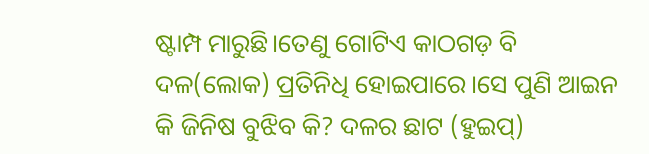ଷ୍ଟାମ୍ପ ମାରୁଛି।ତେଣୁ ଗୋଟିଏ କାଠଗଡ଼ ବି ଦଳ(ଲୋକ) ପ୍ରତିନିଧି ହୋଇପାରେ।ସେ ପୁଣି ଆଇନ କି ଜିନିଷ ବୁଝିବ କି? ଦଳର ଛାଟ (ହୁଇପ୍)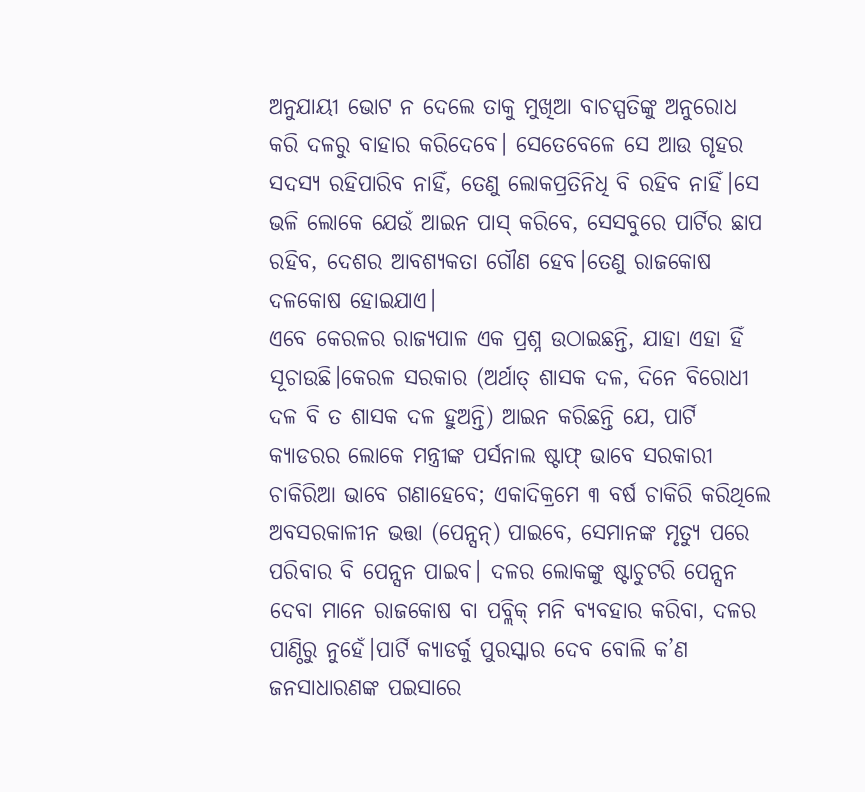ଅନୁଯାୟୀ ଭୋଟ ନ ଦେଲେ ତାକୁ ମୁଖିଆ ବାଚସ୍ପତିଙ୍କୁ ଅନୁରୋଧ କରି ଦଳରୁ ବାହାର କରିଦେବେ। ସେତେବେଳେ ସେ ଆଉ ଗୃହର ସଦସ୍ୟ ରହିପାରିବ ନାହିଁ, ତେଣୁ ଲୋକପ୍ରତିନିଧି ବି ରହିବ ନାହିଁ।ସେ ଭଳି ଲୋକେ ଯେଉଁ ଆଇନ ପାସ୍ କରିବେ, ସେସବୁରେ ପାର୍ଟିର ଛାପ ରହିବ, ଦେଶର ଆବଶ୍ୟକତା ଗୌଣ ହେବ।ତେଣୁ ରାଜକୋଷ ଦଳକୋଷ ହୋଇଯାଏ।
ଏବେ କେରଳର ରାଜ୍ୟପାଳ ଏକ ପ୍ରଶ୍ନ ଉଠାଇଛନ୍ତି, ଯାହା ଏହା ହିଁ ସୂଚାଉଛି।କେରଳ ସରକାର (ଅର୍ଥାତ୍ ଶାସକ ଦଳ, ଦିନେ ବିରୋଧୀ ଦଳ ବି ତ ଶାସକ ଦଳ ହୁଅନ୍ତି) ଆଇନ କରିଛନ୍ତି ଯେ, ପାର୍ଟି କ୍ୟାଡରର ଲୋକେ ମନ୍ତ୍ରୀଙ୍କ ପର୍ସନାଲ ଷ୍ଟାଫ୍ ଭାବେ ସରକାରୀ ଚାକିରିଆ ଭାବେ ଗଣାହେବେ; ଏକାଦିକ୍ରମେ ୩ ବର୍ଷ ଚାକିରି କରିଥିଲେ ଅବସରକାଳୀନ ଭତ୍ତା (ପେନ୍ସନ୍) ପାଇବେ, ସେମାନଙ୍କ ମୃତ୍ୟୁ ପରେ ପରିବାର ବି ପେନ୍ସନ ପାଇବ। ଦଳର ଲୋକଙ୍କୁ ଷ୍ଟାଚୁଟରି ପେନ୍ସନ ଦେବା ମାନେ ରାଜକୋଷ ବା ପବ୍ଲିକ୍ ମନି ବ୍ୟବହାର କରିବା, ଦଳର ପାଣ୍ଠିରୁ ନୁହେଁ।ପାର୍ଟି କ୍ୟାଡର୍କୁ ପୁରସ୍କାର ଦେବ ବୋଲି କ’ଣ ଜନସାଧାରଣଙ୍କ ପଇସାରେ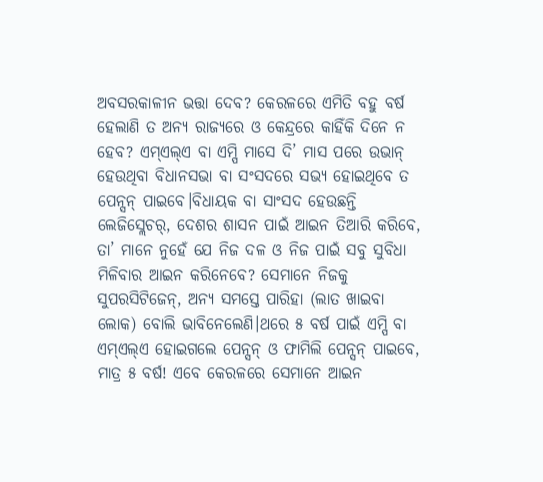ଅବସରକାଳୀନ ଭତ୍ତା ଦେବ? କେରଳରେ ଏମିତି ବହୁ ବର୍ଷ ହେଲାଣି ତ ଅନ୍ୟ ରାଜ୍ୟରେ ଓ କେନ୍ଦ୍ରରେ କାହିଁକି ଦିନେ ନ ହେବ? ଏମ୍ଏଲ୍ଏ ବା ଏମ୍ପି ମାସେ ଦି’ ମାସ ପରେ ଉଭାନ୍ ହେଉଥିବା ବିଧାନସଭା ବା ସଂସଦରେ ସଭ୍ୟ ହୋଇଥିବେ ତ ପେନ୍ସନ୍ ପାଇବେ।ବିଧାୟକ ବା ସାଂସଦ ହେଉଛନ୍ତି ଲେଜିସ୍ଲେଚର୍, ଦେଶର ଶାସନ ପାଇଁ ଆଇନ ତିଆରି କରିବେ, ତା’ ମାନେ ନୁହେଁ ଯେ ନିଜ ଦଳ ଓ ନିଜ ପାଇଁ ସବୁ ସୁବିଧା ମିଳିବାର ଆଇନ କରିନେବେ? ସେମାନେ ନିଜକୁ ସୁପରସିଟିଜେନ୍, ଅନ୍ୟ ସମସ୍ତେ ପାରିହା (ଲାତ ଖାଇବା ଲୋକ) ବୋଲି ଭାବିନେଲେଣି।ଥରେ ୫ ବର୍ଷ ପାଇଁ ଏମ୍ପି ବା ଏମ୍ଏଲ୍ଏ ହୋଇଗଲେ ପେନ୍ସନ୍ ଓ ଫାମିଲି ପେନ୍ସନ୍ ପାଇବେ, ମାତ୍ର ୫ ବର୍ଷ! ଏବେ କେରଳରେ ସେମାନେ ଆଇନ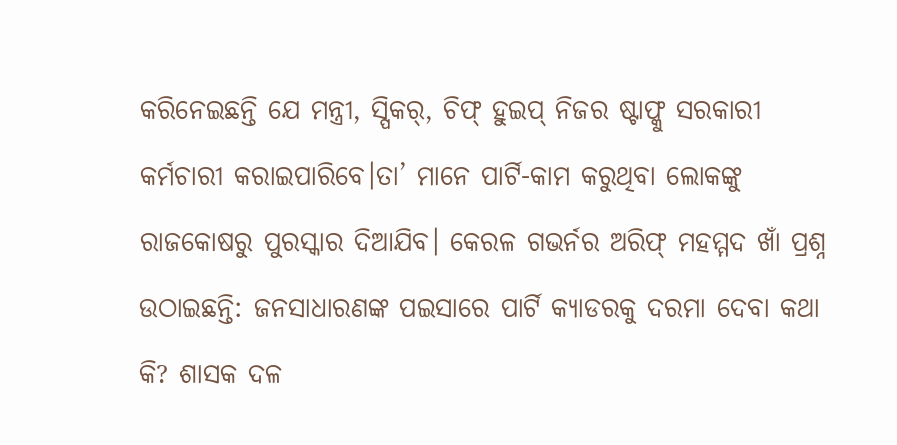କରିନେଇଛନ୍ତି ଯେ ମନ୍ତ୍ରୀ, ସ୍ପିକର୍, ଚିଫ୍ ହୁଇପ୍ ନିଜର ଷ୍ଟାଫ୍କୁ ସରକାରୀ କର୍ମଚାରୀ କରାଇପାରିବେ।ତା’ ମାନେ ପାର୍ଟି-କାମ କରୁଥିବା ଲୋକଙ୍କୁ ରାଜକୋଷରୁ ପୁରସ୍କାର ଦିଆଯିବ। କେରଳ ଗଭର୍ନର ଅରିଫ୍ ମହମ୍ମଦ ଖାଁ ପ୍ରଶ୍ନ ଉଠାଇଛନ୍ତି: ଜନସାଧାରଣଙ୍କ ପଇସାରେ ପାର୍ଟି କ୍ୟାଡରକୁ ଦରମା ଦେବା କଥା କି? ଶାସକ ଦଳ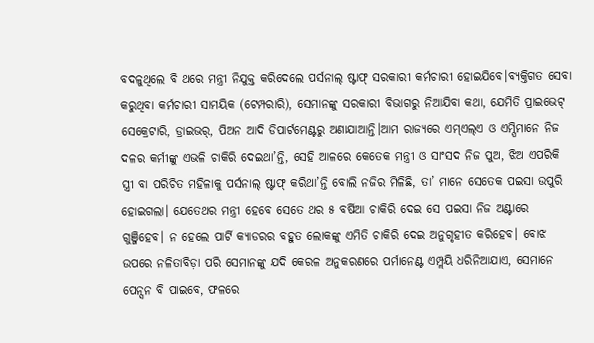ବଦଳୁଥିଲେ ବି ଥରେ ମନ୍ତ୍ରୀ ନିଯୁକ୍ତ କରିଦେଲେ ପର୍ସନାଲ୍ ଷ୍ଟାଫ୍ ସରକାରୀ କର୍ମଚାରୀ ହୋଇଯିବେ।ବ୍ୟକ୍ତିଗତ ସେବା କରୁଥିବା କର୍ମଚାରୀ ସାମୟିକ (ଟେମ୍ପରାରି), ସେମାନଙ୍କୁ ସରକାରୀ ବିଭାଗରୁ ନିଆଯିବା କଥା, ଯେମିତି ପ୍ରାଇଭେଟ୍ ସେକ୍ରେଟାରି, ଡ୍ରାଇଭର୍, ପିଅନ ଆଦି ଡିପାର୍ଟମେଣ୍ଟରୁ ଅଣାଯାଆନ୍ତି।ଆମ ରାଜ୍ୟରେ ଏମ୍ଏଲ୍ଏ ଓ ଏମ୍ପିମାନେ ନିଜ ଦଳର କର୍ମୀଙ୍କୁ ଏଭଳି ଚାକିରି ଦେଇଥା’ନ୍ତି, ସେହି ଆଳରେ କେତେକ ମନ୍ତ୍ରୀ ଓ ସାଂସଦ ନିଜ ପୁଅ, ଝିଅ ଏପରିକି ସ୍ତ୍ରୀ ବା ପରିଚିତ ମହିଳାକୁ ପର୍ସନାଲ୍ ଷ୍ଟାଫ୍ କରିଥା’ନ୍ତି ବୋଲି ନଜିର ମିଳିଛି, ତା’ ମାନେ ସେତେକ ପଇସା ଉପୁରି ହୋଇଗଲା। ଯେତେଥର ମନ୍ତ୍ରୀ ହେବେ ସେତେ ଥର ୫ ବର୍ଷିଆ ଚାକିରି ଦେଇ ସେ ପଇସା ନିଜ ଅଣ୍ଟାରେ ଗୁଞ୍ଜିହେବ। ନ ହେଲେ ପାର୍ଟି କ୍ୟାଡରର ବହୁତ ଲୋକଙ୍କୁ ଏମିତି ଚାକିରି ଦେଇ ଅନୁଗୃହୀତ କରିହେବ। ବୋଝ ଉପରେ ନଳିତାବିଡ଼ା ପରି ସେମାନଙ୍କୁ ଯଦି କେରଳ ଅନୁକରଣରେ ପର୍ମାନେଣ୍ଟ ଏମ୍ପ୍ଲୟି ଧରିନିଆଯାଏ, ସେମାନେ ପେନ୍ସନ ବି ପାଇବେ, ଫଳରେ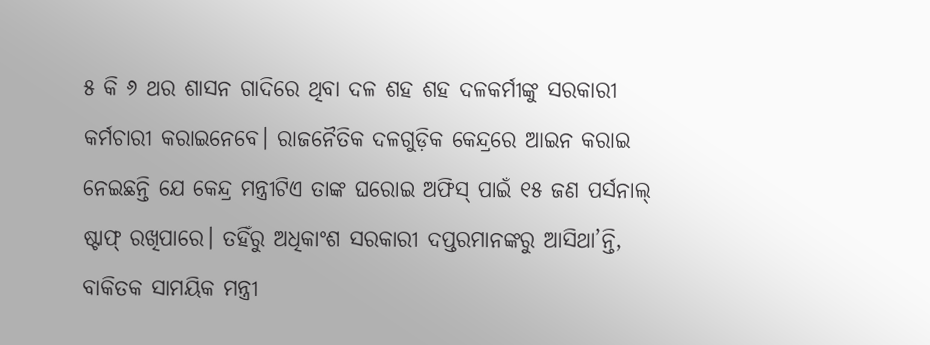୫ କି ୬ ଥର ଶାସନ ଗାଦିରେ ଥିବା ଦଳ ଶହ ଶହ ଦଳକର୍ମୀଙ୍କୁ ସରକାରୀ କର୍ମଚାରୀ କରାଇନେବେ। ରାଜନୈତିକ ଦଳଗୁଡ଼ିକ କେନ୍ଦ୍ରରେ ଆଇନ କରାଇ ନେଇଛନ୍ତି ଯେ କେନ୍ଦ୍ର ମନ୍ତ୍ରୀଟିଏ ତାଙ୍କ ଘରୋଇ ଅଫିସ୍ ପାଇଁ ୧୫ ଜଣ ପର୍ସନାଲ୍ ଷ୍ଟାଫ୍ ରଖିପାରେ। ତହିଁରୁ ଅଧିକାଂଶ ସରକାରୀ ଦପ୍ତରମାନଙ୍କରୁ ଆସିଥା’ନ୍ତି, ବାକିତକ ସାମୟିକ ମନ୍ତ୍ରୀ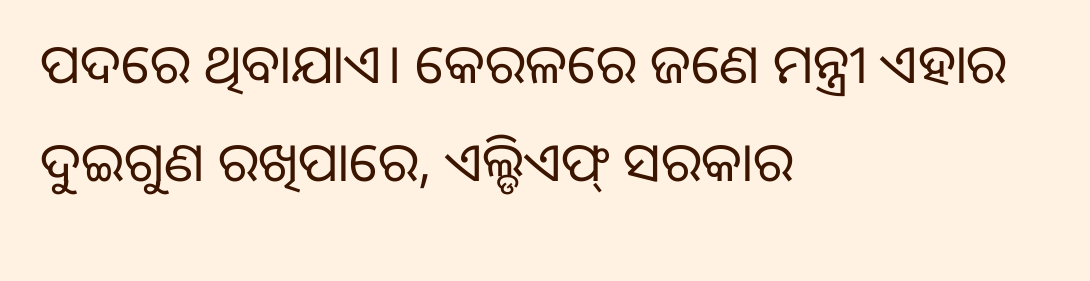ପଦରେ ଥିବାଯାଏ। କେରଳରେ ଜଣେ ମନ୍ତ୍ରୀ ଏହାର ଦୁଇଗୁଣ ରଖିପାରେ, ଏଲ୍ଡିଏଫ୍ ସରକାର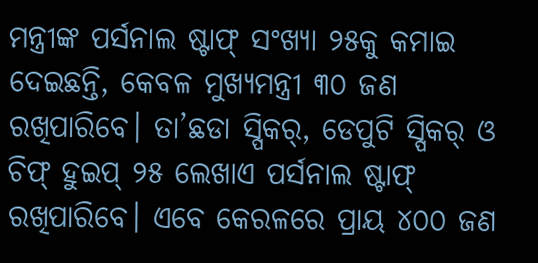ମନ୍ତ୍ରୀଙ୍କ ପର୍ସନାଲ ଷ୍ଟାଫ୍ ସଂଖ୍ୟା ୨୫କୁ କମାଇ ଦେଇଛନ୍ତି, କେବଳ ମୁଖ୍ୟମନ୍ତ୍ରୀ ୩୦ ଜଣ ରଖିପାରିବେ। ତା’ଛଡା ସ୍ପିକର୍, ଡେପୁଟି ସ୍ପିକର୍ ଓ ଚିଫ୍ ହୁଇପ୍ ୨୫ ଲେଖାଏ ପର୍ସନାଲ ଷ୍ଟାଫ୍ ରଖିପାରିବେ। ଏବେ କେରଳରେ ପ୍ରାୟ ୪୦୦ ଜଣ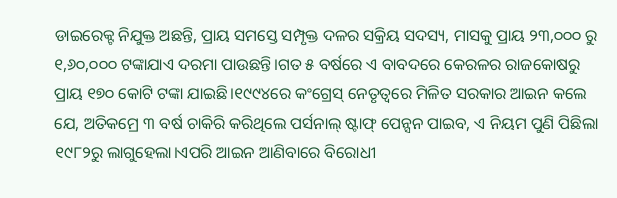ଡାଇରେକ୍ଟ ନିଯୁକ୍ତ ଅଛନ୍ତି, ପ୍ରାୟ ସମସ୍ତେ ସମ୍ପୃକ୍ତ ଦଳର ସକ୍ରିୟ ସଦସ୍ୟ, ମାସକୁ ପ୍ରାୟ ୨୩,୦୦୦ ରୁ ୧,୬୦,୦୦୦ ଟଙ୍କାଯାଏ ଦରମା ପାଉଛନ୍ତି।ଗତ ୫ ବର୍ଷରେ ଏ ବାବଦରେ କେରଳର ରାଜକୋଷରୁ ପ୍ରାୟ ୧୭୦ କୋଟି ଟଙ୍କା ଯାଇଛି।୧୯୯୪ରେ କଂଗ୍ରେସ୍ ନେତୃତ୍ୱରେ ମିଳିତ ସରକାର ଆଇନ କଲେ ଯେ, ଅତିକମ୍ରେ ୩ ବର୍ଷ ଚାକିରି କରିଥିଲେ ପର୍ସନାଲ୍ ଷ୍ଟାଫ୍ ପେନ୍ସନ ପାଇବ, ଏ ନିୟମ ପୁଣି ପିଛିଲା ୧୯୮୨ରୁ ଲାଗୁହେଲା।ଏପରି ଆଇନ ଆଣିବାରେ ବିରୋଧୀ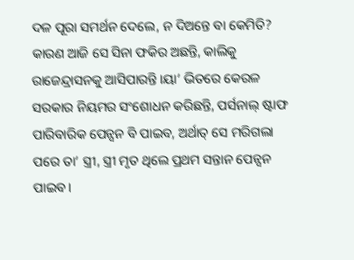ଦଳ ପୂରା ସମର୍ଥନ ଦେଲେ, ନ ଦିଅନ୍ତେ ବା କେମିତି? କାରଣ ଆଜି ସେ ସିନା ଫକିର ଅଛନ୍ତି, କାଲିକୁ ରାଜେନ୍ଦ୍ରାସନକୁ ଆସିପାରନ୍ତି।ୟା’ ଭିତରେ କେରଳ ସରକାର ନିୟମର ସଂଶୋଧନ କରିଛନ୍ତି, ପର୍ସନାଲ୍ ଷ୍ଟାଫ ପାରିବାରିକ ପେନ୍ସନ ବି ପାଇବ, ଅର୍ଥାତ୍ ସେ ମରିଗଲା ପରେ ତା’ ସ୍ତ୍ରୀ, ସ୍ତ୍ରୀ ମୃତ ଥିଲେ ପ୍ରଥମ ସନ୍ତାନ ପେନ୍ସନ ପାଇବ।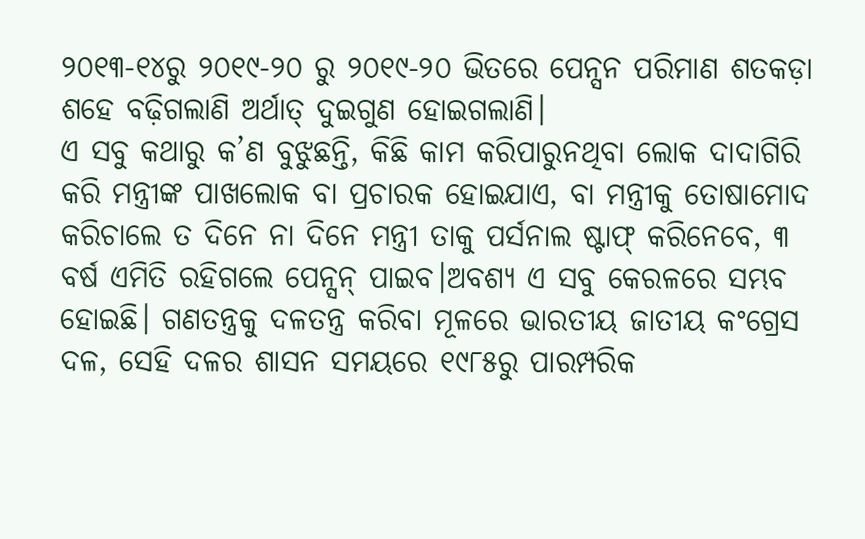୨୦୧୩-୧୪ରୁ ୨୦୧୯-୨୦ ରୁ ୨୦୧୯-୨୦ ଭିତରେ ପେନ୍ସନ ପରିମାଣ ଶତକଡ଼ା ଶହେ ବଢ଼ିଗଲାଣି ଅର୍ଥାତ୍ ଦୁଇଗୁଣ ହୋଇଗଲାଣି।
ଏ ସବୁ କଥାରୁ କ’ଣ ବୁଝୁଛନ୍ତି, କିଛି କାମ କରିପାରୁନଥିବା ଲୋକ ଦାଦାଗିରି କରି ମନ୍ତ୍ରୀଙ୍କ ପାଖଲୋକ ବା ପ୍ରଚାରକ ହୋଇଯାଏ, ବା ମନ୍ତ୍ରୀକୁ ତୋଷାମୋଦ କରିଚାଲେ ତ ଦିନେ ନା ଦିନେ ମନ୍ତ୍ରୀ ତାକୁ ପର୍ସନାଲ ଷ୍ଟାଫ୍ କରିନେବେ, ୩ ବର୍ଷ ଏମିତି ରହିଗଲେ ପେନ୍ସନ୍ ପାଇବ।ଅବଶ୍ୟ ଏ ସବୁ କେରଳରେ ସମ୍ଭବ ହୋଇଛି। ଗଣତନ୍ତ୍ରକୁ ଦଳତନ୍ତ୍ର କରିବା ମୂଳରେ ଭାରତୀୟ ଜାତୀୟ କଂଗ୍ରେସ ଦଳ, ସେହି ଦଳର ଶାସନ ସମୟରେ ୧୯୮୫ରୁ ପାରମ୍ପରିକ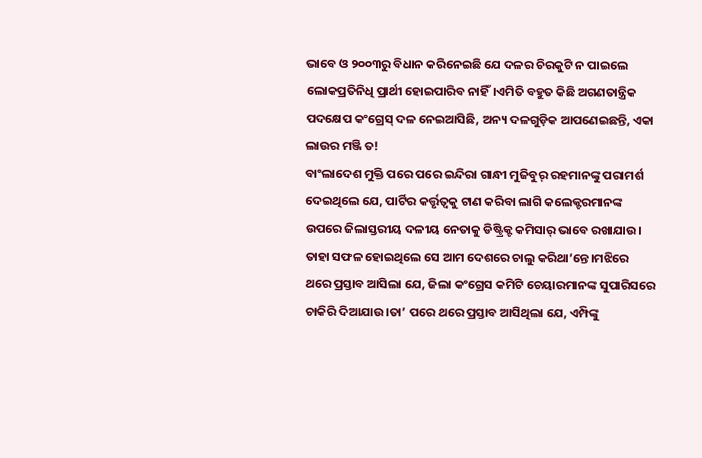ଭାବେ ଓ ୨୦୦୩ରୁ ବିଧାନ କରିନେଇଛି ଯେ ଦଳର ଚିରକୁଟି ନ ପାଇଲେ ଲୋକପ୍ରତିନିଧି ପ୍ରାର୍ଥୀ ହୋଇପାରିବ ନାହିଁ।ଏମିତି ବହୁତ କିଛି ଅଗଣତାନ୍ତ୍ରିକ ପଦକ୍ଷେପ କଂଗ୍ରେସ୍ ଦଳ ନେଇଆସିଛି, ଅନ୍ୟ ଦଳଗୁଡ଼ିକ ଆପଣେଇଛନ୍ତି, ଏକା ଲାଉର ମଞ୍ଜି ତ!
ବାଂଲାଦେଶ ମୁକ୍ତି ପରେ ପରେ ଇନ୍ଦିରା ଗାନ୍ଧୀ ମୁଜିବୁର୍ ରହମାନଙ୍କୁ ପରାମର୍ଶ ଦେଇଥିଲେ ଯେ, ପାର୍ଟିର କର୍ତ୍ତୃତ୍ୱକୁ ଟାଣ କରିବା ଲାଗି କଲେକ୍ଟରମାନଙ୍କ ଉପରେ ଜିଲାସ୍ତରୀୟ ଦଳୀୟ ନେତାକୁ ଡିଷ୍ଟ୍ରିକ୍ଟ କମିସାର୍ ଭାବେ ରଖାଯାଉ। ତାହା ସଫଳ ହୋଇଥିଲେ ସେ ଆମ ଦେଶରେ ଚାଲୁ କରିଥା’ନ୍ତେ।ମଝିରେ ଥରେ ପ୍ରସ୍ତାବ ଆସିଲା ଯେ, ଜିଲା କଂଗ୍ରେସ କମିଟି ଚେୟାରମାନଙ୍କ ସୁପାରିସରେ ଚାକିରି ଦିଆଯାଉ।ତା’ ପରେ ଥରେ ପ୍ରସ୍ତାବ ଆସିଥିଲା ଯେ, ଏମ୍ପିଙ୍କୁ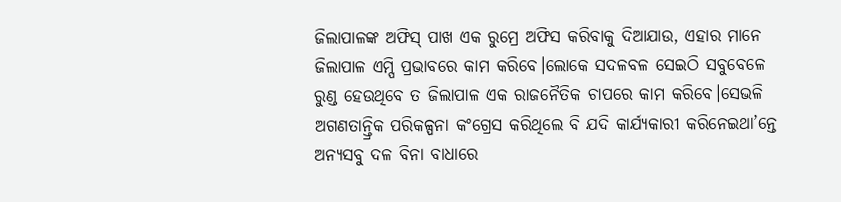ଜିଲାପାଳଙ୍କ ଅଫିସ୍ ପାଖ ଏକ ରୁମ୍ରେ ଅଫିସ କରିବାକୁ ଦିଆଯାଉ, ଏହାର ମାନେ ଜିଲାପାଳ ଏମ୍ପି ପ୍ରଭାବରେ କାମ କରିବେ।ଲୋକେ ସଦଳବଳ ସେଇଠି ସବୁବେଳେ ରୁଣ୍ଡ ହେଉଥିବେ ତ ଜିଲାପାଳ ଏକ ରାଜନୈତିକ ଚାପରେ କାମ କରିବେ।ସେଭଳି ଅଗଣତାନ୍ତ୍ରିକ ପରିକଳ୍ପନା କଂଗ୍ରେସ କରିଥିଲେ ବି ଯଦି କାର୍ଯ୍ୟକାରୀ କରିନେଇଥା’ନ୍ତେ ଅନ୍ୟସବୁ ଦଳ ବିନା ବାଧାରେ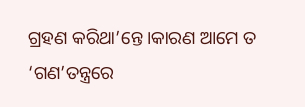ଗ୍ରହଣ କରିଥା’ନ୍ତେ।କାରଣ ଆମେ ତ ‘ଗଣ’ତନ୍ତ୍ରରେ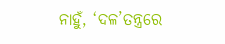ନାହୁଁ, ‘ଦଳ’ତନ୍ତ୍ରରେ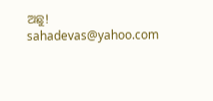ଅଛୁ!
sahadevas@yahoo.com